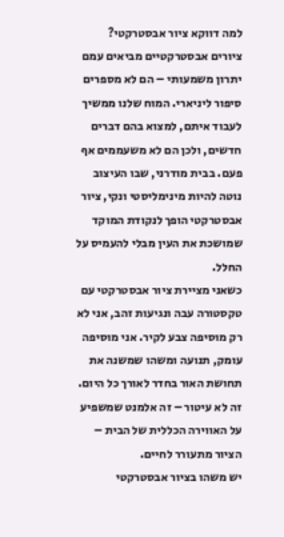למה דווקא ציור אבסטרקטי?
ציורים אבסטרקטיים מביאים עמם יתרון משמעותי – הם לא מספרים סיפור ליניארי. המוח שלנו ממשיך לעבוד איתם, למצוא בהם דברים חדשים, ולכן הם לא משעממים אף פעם. בבית מודרני, שבו העיצוב נוטה להיות מינימליסטי ונקי, ציור אבסטרקטי הופך לנקודת המוקד שמושכת את העין מבלי להעמיס על החלל.
כשאני מציירת ציור אבסטרקטי עם טקסטורה עבה ונגיעות זהב, אני לא רק מוסיפה צבע לקיר. אני מוסיפה עומק, תנועה ומשהו שמשנה את תחושת האור בחדר לאורך כל היום. זה לא עיטור – זה אלמנט שמשפיע על האווירה הכללית של הבית – הציור מתעורר לחיים.
יש משהו בציור אבסטרקטי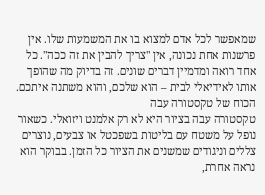שמאפשר לכל אדם למצוא בו את המשמעות שלו. אין פרשנות אחת נכונה, אין "צריך להבין את זה ככה". כל אחד רואה ומדמיין דברים שונים. זה בדיוק מה שהופך אותו לאידיאלי לבית – הוא שלכם, והוא משתנה איתכם.
הכוח של טקסטורה עבה
טקסטורה עבה בציור היא לא רק אלמנט ויזואלי. כשאור נופל על משטח עם בליטות בשפכטל או צבעים, נוצרים צללים וניגודים שמשנים את הציור כל הזמן. בבוקר הוא נראה אחרת,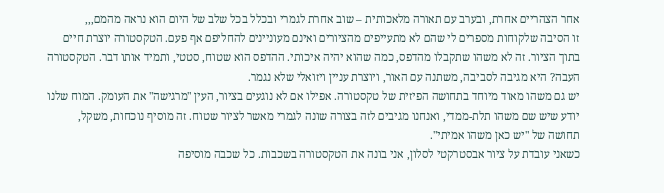אחר הצהריים אחרת, ובערב עם תאורה מלאכותית – שוב אחרת לגמרי ובכלל בכל שלב של היום הוא נראה מהמם,,,
זו הסיבה שלקוחות מספרים לי שהם לא מתעייפים מהציורים ואינם מעוניינים להחליפם אף פעם. הטקסטורה יוצרת חיים בתוך הציור. זה לא משהו שתקבלו מהדפס, כמה שהוא יהיה איכותי. ההדפס הוא שטוח, סטטי, ותמיד אותו דבר. הטקסטורה העבה? היא מגיבה לסביבה, משתנה עם האור, ויוצרת עניין ויזואלי שלא נגמר.
יש גם משהו מאוד מיוחד בתחושה הפיזית של טקסטורה. אפילו אם לא נוגעים בציור, העין "מרגישה" את העומק. המוח שלנו יודע שיש שם משהו תלת-ממדי, ואנחנו מגיבים לזה בצורה שונה לגמרי מאשר לציור שטוח. זה מוסיף נוכחות, משקל, תחושה של "יש כאן משהו אמיתי".
כשאני עובדת על ציור אבסטרקטי לסלון, אני בונה את הטקסטורה בשכבות. כל שכבה מוסיפה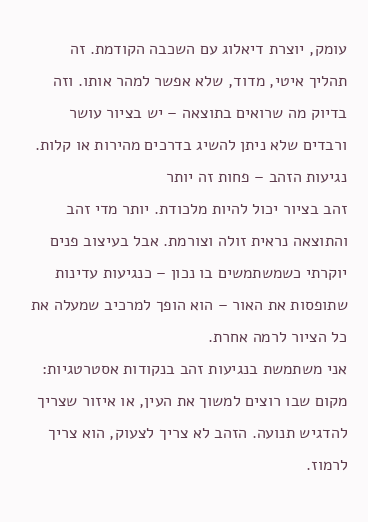עומק, יוצרת דיאלוג עם השכבה הקודמת. זה תהליך איטי, מדוד, שלא אפשר למהר אותו. וזה בדיוק מה שרואים בתוצאה – יש בציור עושר ורבדים שלא ניתן להשיג בדרכים מהירות או קלות.
נגיעות הזהב – פחות זה יותר
זהב בציור יכול להיות מלכודת. יותר מדי זהב והתוצאה נראית זולה וצורמת. אבל בעיצוב פנים יוקרתי כשמשתמשים בו נכון – כנגיעות עדינות שתופסות את האור – הוא הופך למרכיב שמעלה את כל הציור לרמה אחרת.
אני משתמשת בנגיעות זהב בנקודות אסטרטגיות: מקום שבו רוצים למשוך את העין, או איזור שצריך להדגיש תנועה. הזהב לא צריך לצעוק, הוא צריך לרמוז.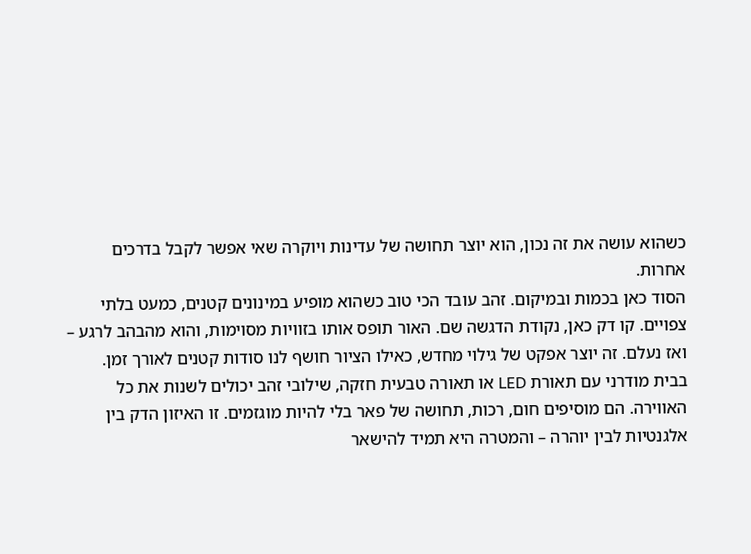כשהוא עושה את זה נכון, הוא יוצר תחושה של עדינות ויוקרה שאי אפשר לקבל בדרכים אחרות.
הסוד כאן בכמות ובמיקום. זהב עובד הכי טוב כשהוא מופיע במינונים קטנים, כמעט בלתי צפויים. קו דק כאן, נקודת הדגשה שם. האור תופס אותו בזוויות מסוימות, והוא מהבהב לרגע – ואז נעלם. זה יוצר אפקט של גילוי מחדש, כאילו הציור חושף לנו סודות קטנים לאורך זמן.
בבית מודרני עם תאורת LED או תאורה טבעית חזקה, שילובי זהב יכולים לשנות את כל האווירה. הם מוסיפים חום, רכות, תחושה של פאר בלי להיות מוגזמים. זו האיזון הדק בין אלגנטיות לבין יוהרה – והמטרה היא תמיד להישאר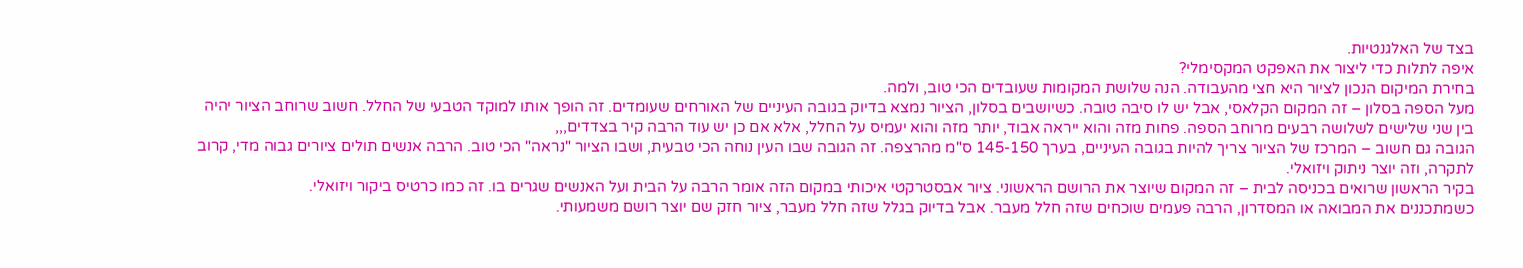בצד של האלגנטיות.
איפה לתלות כדי ליצור את האפקט המקסימלי?
בחירת המיקום הנכון לציור היא חצי מהעבודה. הנה שלושת המקומות שעובדים הכי טוב, ולמה.
מעל הספה בסלון – זה המקום הקלאסי, אבל יש לו סיבה טובה. כשיושבים בסלון, הציור נמצא בדיוק בגובה העיניים של האורחים שעומדים. זה הופך אותו למוקד הטבעי של החלל. חשוב שרוחב הציור יהיה בין שני שלישים לשלושה רבעים מרוחב הספה. פחות מזה והוא ייראה אבוד, יותר מזה והוא יעמיס על החלל, אלא אם כן יש עוד הרבה קיר בצדדים,,,
הגובה גם חשוב – המרכז של הציור צריך להיות בגובה העיניים, בערך 145-150 ס"מ מהרצפה. זה הגובה שבו העין נוחה הכי טבעית, ושבו הציור "נראה" הכי טוב. הרבה אנשים תולים ציורים גבוה מדי, קרוב לתקרה, וזה יוצר ניתוק ויזואלי.
בקיר הראשון שרואים בכניסה לבית – זה המקום שיוצר את הרושם הראשוני. ציור אבסטרקטי איכותי במקום הזה אומר הרבה על הבית ועל האנשים שגרים בו. זה כמו כרטיס ביקור ויזואלי.
כשמתכננים את המבואה או המסדרון, הרבה פעמים שוכחים שזה חלל מעבר. אבל בדיוק בגלל שזה חלל מעבר, ציור חזק שם יוצר רושם משמעותי.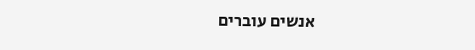אנשים עוברים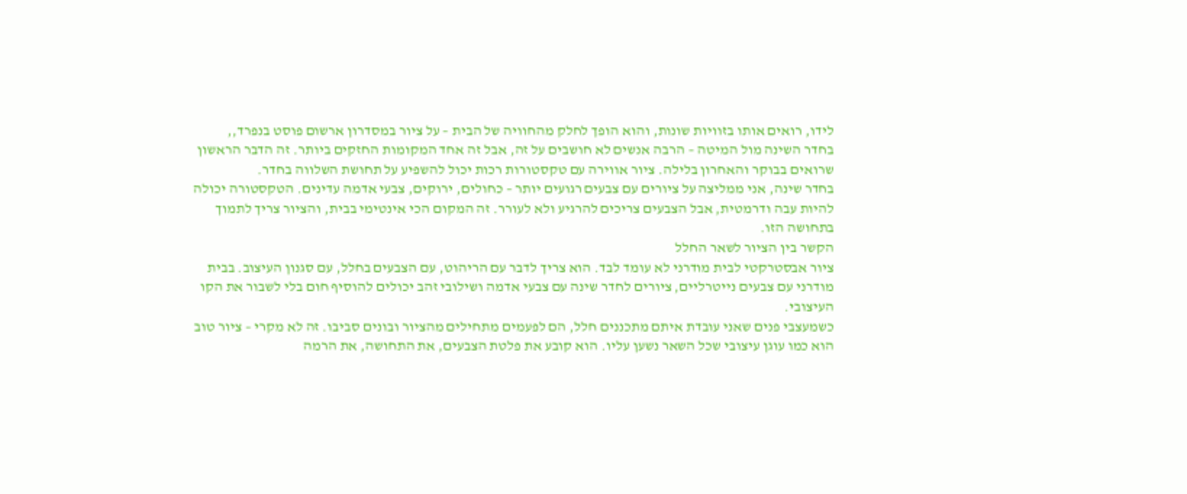לידו, רואים אותו בזוויות שונות, והוא הופך לחלק מהחוויה של הבית – על ציור במסדרון ארשום פוסט בנפרד,,
בחדר השינה מול המיטה – הרבה אנשים לא חושבים על זה, אבל זה אחד המקומות החזקים ביותר. זה הדבר הראשון שרואים בבוקר והאחרון בלילה. ציור אווירה עם טקסטורות רכות יכול להשפיע על תחושת השלווה בחדר.
בחדר שינה, אני ממליצה על ציורים עם צבעים רגועים יותר – כחולים, ירוקים, צבעי אדמה עדינים. הטקסטורה יכולה להיות עבה ודרמטית, אבל הצבעים צריכים להרגיע ולא לעורר. זה המקום הכי אינטימי בבית, והציור צריך לתמוך בתחושה הזו.
הקשר בין הציור לשאר החלל
ציור אבסטרקטי לבית מודרני לא עומד לבד. הוא צריך לדבר עם הריהוט, עם הצבעים בחלל, עם סגנון העיצוב. בבית מודרני עם צבעים נייטרליים, ציורים לחדר שינה עם צבעי אדמה ושילובי זהב יכולים להוסיף חום בלי לשבור את הקו העיצובי.
כשמעצבי פנים שאני עובדת איתם מתכננים חלל, הם לפעמים מתחילים מהציור ובונים סביבו. זה לא מקרי – ציור טוב הוא כמו עוגן עיצובי שכל השאר נשען עליו. הוא קובע את פלטת הצבעים, את התחושה, את הרמה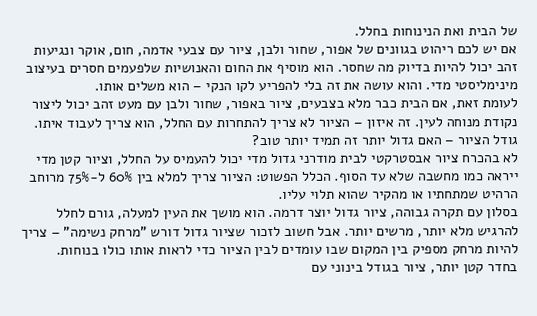של הבית ואת הנינוחות בחלל.
אם יש לכם ריהוט בגוונים של אפור, שחור ולבן, ציור עם צבעי אדמה, חום, אוקר ונגיעות זהב יכול להיות בדיוק מה שחסר. הוא מוסיף את החום והאנושיות שלפעמים חסרים בעיצוב מינימליסטי מדי. והוא עושה את זה בלי להפריע לקו הנקי – הוא משלים אותו.
לעומת זאת, אם הבית כבר מלא בצבעים, ציור באפור, שחור ולבן עם מעט זהב יכול ליצור נקודת מנוחה לעין. זה איזון – הציור לא צריך להתחרות עם החלל, הוא צריך לעבוד איתו.
גודל הציור – האם גדול יותר זה תמיד יותר טוב?
לא בהכרח ציור אבסטרקטי לבית מודרני גדול מדי יכול להעמיס על החלל, וציור קטן מדי ייראה כמו מחשבה שלא עד הסוף. הכלל הפשוט: הציור צריך למלא בין 60% ל-75% מרוחב הרהיט שמתחתיו או מהקיר שהוא תלוי עליו.
בסלון עם תקרה גבוהה, ציור גדול יוצר דרמה. הוא מושך את העין למעלה, גורם לחלל להרגיש מלא יותר, מרשים יותר. אבל חשוב לזכור שציור גדול דורש "מרחק נשימה" – צריך להיות מרחק מספיק בין המקום שבו עומדים לבין הציור כדי לראות אותו כולו בנוחות.
בחדר קטן יותר, ציור בגודל בינוני עם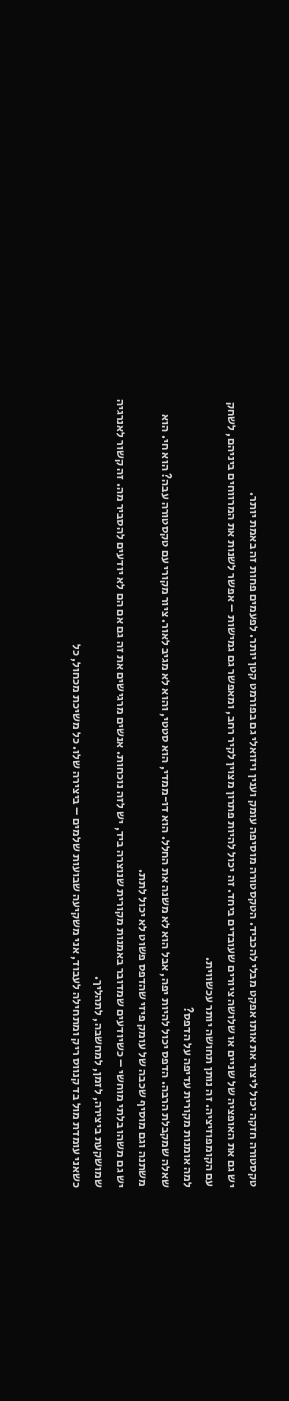טקסטורה חזקה יכול ליצור את אותו אפקט מבלי להכביד. הטקסטורה מוסיפה עומק וענין ויזואלי גם בפורמט קטן יותר. לפעמים פחות זה באמת יותר.
יש גם את האופציה של שניים או שלושה ציורים שעובדים ביחד. זה יכול להיות פתרון מצוין לקיר רחב, ומאפשר גם גמישות – אפשר לשנות את המרווחים ביניהם, לשחק עם הקומפוזיציה. זה נותן תחושה יותר עכשווית.
למה אומנות מקורית עדיפה על הדפס?
שאלה שמקבלת הרבה. הדפס יכול להיות יפה, אבל הוא לא משנה את החלל. הוא דו-ממדי, הוא סטטי, והוא לא מגיב לאור. ציור מקורי עם טקסטורה עבה? הוא חי. הוא משתנה וגם מוסיף שכבה של עומק פיזי שהדפס פשוט לא יכול לתת.
יש גם משהו בלתי מוחשי – כשיודעים שמדובר באמנות מקורית שנוצרה ביד, יש לזה נוכחות. אנשים מרגישים את זה גם אם הם לא יודעים להסביר מה. זה קשור לאנרגיה שמושקעת ביצירה, לזמן, למחשבה, לתהליך.
כשאני עומדת מול בד קנווס ריק ומתחילה לעבוד, אני משקיעה שבועות שלמים – ביצירה שלו. כל משיכת מכחול, כל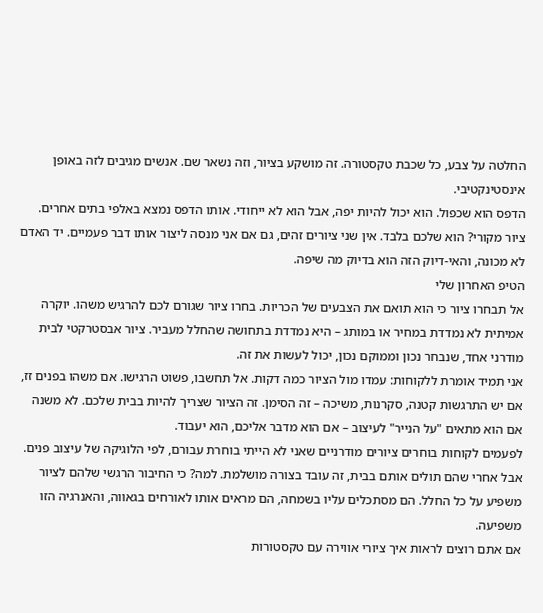החלטה על צבע, כל שכבת טקסטורה. זה מושקע בציור, וזה נשאר שם. אנשים מגיבים לזה באופן אינסטינקטיבי.
הדפס הוא שכפול. הוא יכול להיות יפה, אבל הוא לא ייחודי. אותו הדפס נמצא באלפי בתים אחרים. ציור מקורי? הוא שלכם בלבד. אין שני ציורים זהים, גם אם אני מנסה ליצור אותו דבר פעמיים. יד האדם לא מכונה, והאי-דיוק הזה הוא בדיוק מה שיפה.
הטיפ האחרון שלי
אל תבחרו ציור כי הוא תואם את הצבעים של הכריות. בחרו ציור שגורם לכם להרגיש משהו. יוקרה אמיתית לא נמדדת במחיר או במותג – היא נמדדת בתחושה שהחלל מעביר. ציור אבסטרקטי לבית מודרני אחד, שנבחר נכון וממוקם נכון, יכול לעשות את זה.
אני תמיד אומרת ללקוחות: עמדו מול הציור כמה דקות. אל תחשבו, פשוט הרגישו. אם משהו בפנים זז, אם יש התרגשות קטנה, סקרנות, משיכה – זה הסימן. זה הציור שצריך להיות בבית שלכם. לא משנה אם הוא מתאים "על הנייר" לעיצוב – אם הוא מדבר אליכם, הוא יעבוד.
לפעמים לקוחות בוחרים ציורים מודרניים שאני לא הייתי בוחרת עבורם, לפי הלוגיקה של עיצוב פנים. אבל אחרי שהם תולים אותם בבית, זה עובד בצורה מושלמת. למה? כי החיבור הרגשי שלהם לציור משפיע על כל החלל. הם מסתכלים עליו בשמחה, הם מראים אותו לאורחים בגאווה, והאנרגיה הזו משפיעה.
אם אתם רוצים לראות איך ציורי אווירה עם טקסטורות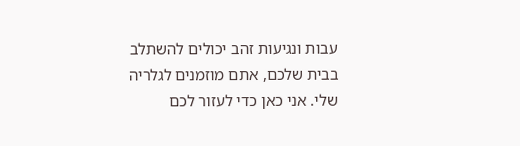עבות ונגיעות זהב יכולים להשתלב בבית שלכם, אתם מוזמנים לגלריה שלי. אני כאן כדי לעזור לכם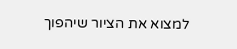למצוא את הציור שיהפוך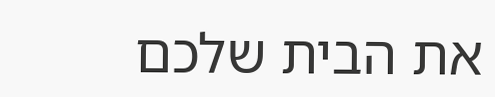את הבית שלכם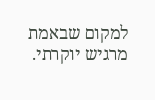למקום שבאמת מרגיש יוקרתי.